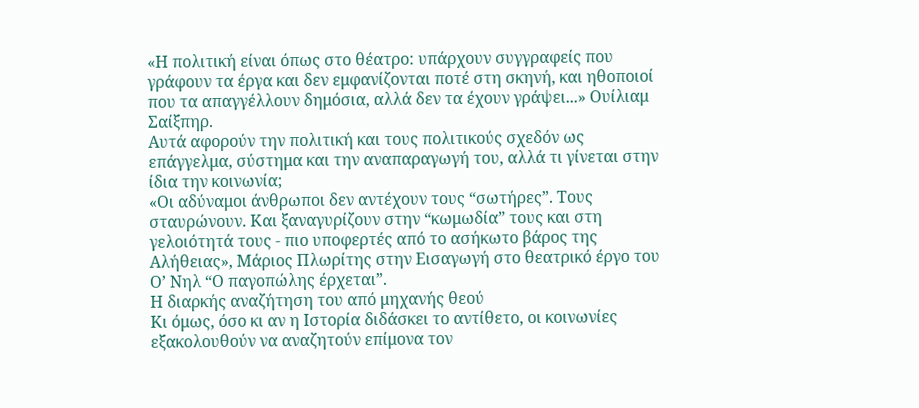«Η πολιτική είναι όπως στο θέατρο: υπάρχουν συγγραφείς που γράφουν τα έργα και δεν εμφανίζονται ποτέ στη σκηνή, και ηθοποιοί που τα απαγγέλλουν δημόσια, αλλά δεν τα έχουν γράψει...» Ουίλιαμ Σαίξπηρ.
Αυτά αφορούν την πολιτική και τους πολιτικούς σχεδόν ως επάγγελμα, σύστημα και την αναπαραγωγή του, αλλά τι γίνεται στην ίδια την κοινωνία;
«Οι αδύναμοι άνθρωποι δεν αντέχουν τους “σωτήρες”. Τους σταυρώνουν. Και ξαναγυρίζουν στην “κωμωδία” τους και στη γελοιότητά τους - πιο υποφερτές από το ασήκωτο βάρος της Αλήθειας», Μάριος Πλωρίτης στην Εισαγωγή στο θεατρικό έργο του Ο’ Νηλ “Ο παγοπώλης έρχεται”.
Η διαρκής αναζήτηση του από μηχανής θεού
Κι όμως, όσο κι αν η Ιστορία διδάσκει το αντίθετο, οι κοινωνίες εξακολουθούν να αναζητούν επίμονα τον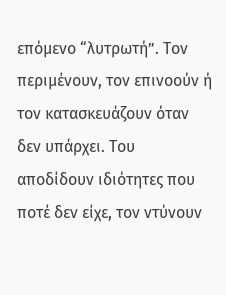επόμενο “λυτρωτή”. Τον περιμένουν, τον επινοούν ή τον κατασκευάζουν όταν δεν υπάρχει. Του αποδίδουν ιδιότητες που ποτέ δεν είχε, τον ντύνουν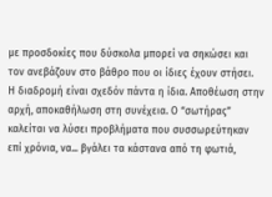με προσδοκίες που δύσκολα μπορεί να σηκώσει και τον ανεβάζουν στο βάθρο που οι ίδιες έχουν στήσει.
Η διαδρομή είναι σχεδόν πάντα η ίδια. Αποθέωση στην αρχή, αποκαθήλωση στη συνέχεια. Ο “σωτήρας” καλείται να λύσει προβλήματα που συσσωρεύτηκαν επί χρόνια, να... βγάλει τα κάστανα από τη φωτιά,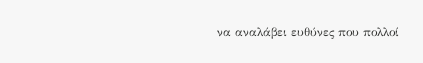να αναλάβει ευθύνες που πολλοί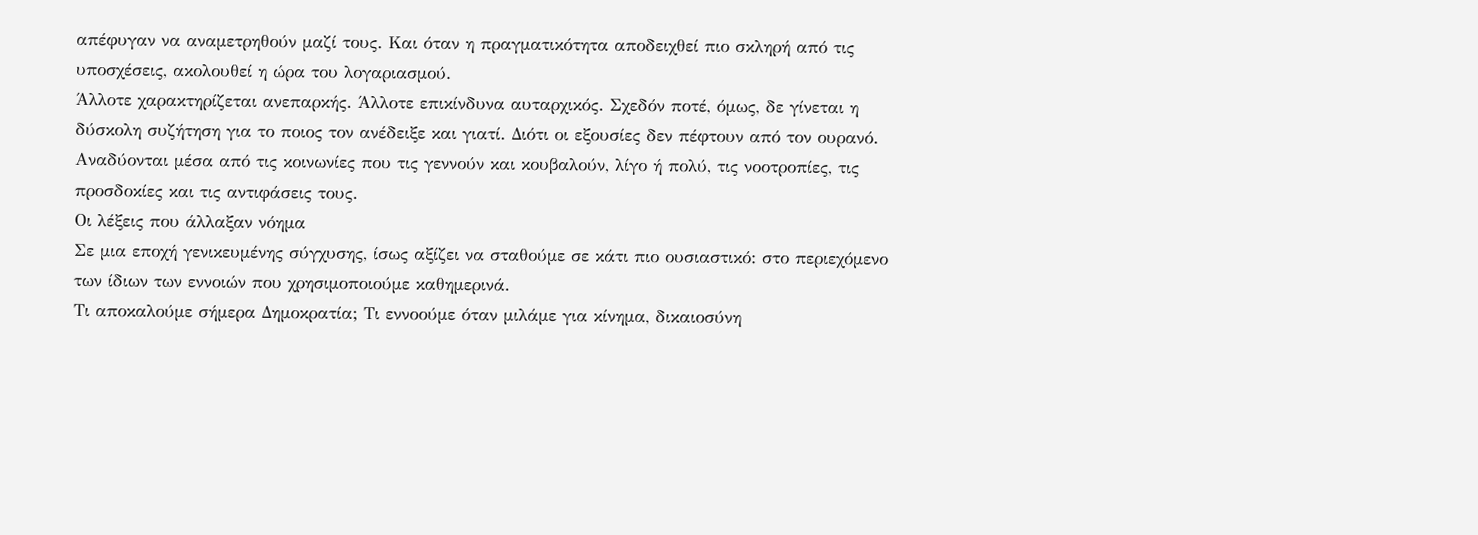απέφυγαν να αναμετρηθούν μαζί τους. Και όταν η πραγματικότητα αποδειχθεί πιο σκληρή από τις υποσχέσεις, ακολουθεί η ώρα του λογαριασμού.
Άλλοτε χαρακτηρίζεται ανεπαρκής. Άλλοτε επικίνδυνα αυταρχικός. Σχεδόν ποτέ, όμως, δε γίνεται η δύσκολη συζήτηση για το ποιος τον ανέδειξε και γιατί. Διότι οι εξουσίες δεν πέφτουν από τον ουρανό. Αναδύονται μέσα από τις κοινωνίες που τις γεννούν και κουβαλούν, λίγο ή πολύ, τις νοοτροπίες, τις προσδοκίες και τις αντιφάσεις τους.
Οι λέξεις που άλλαξαν νόημα
Σε μια εποχή γενικευμένης σύγχυσης, ίσως αξίζει να σταθούμε σε κάτι πιο ουσιαστικό: στο περιεχόμενο των ίδιων των εννοιών που χρησιμοποιούμε καθημερινά.
Τι αποκαλούμε σήμερα Δημοκρατία; Τι εννοούμε όταν μιλάμε για κίνημα, δικαιοσύνη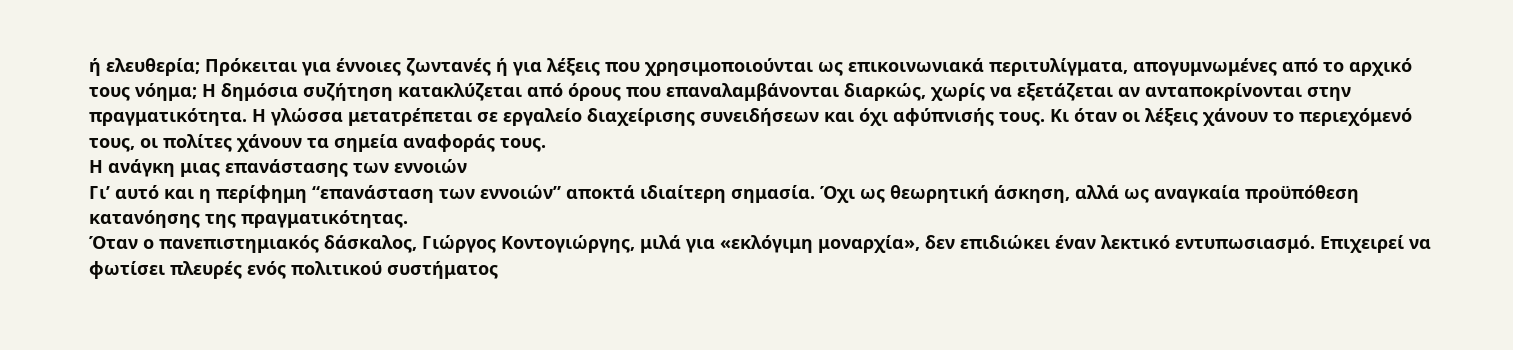ή ελευθερία; Πρόκειται για έννοιες ζωντανές ή για λέξεις που χρησιμοποιούνται ως επικοινωνιακά περιτυλίγματα, απογυμνωμένες από το αρχικό τους νόημα; Η δημόσια συζήτηση κατακλύζεται από όρους που επαναλαμβάνονται διαρκώς, χωρίς να εξετάζεται αν ανταποκρίνονται στην πραγματικότητα. Η γλώσσα μετατρέπεται σε εργαλείο διαχείρισης συνειδήσεων και όχι αφύπνισής τους. Κι όταν οι λέξεις χάνουν το περιεχόμενό τους, οι πολίτες χάνουν τα σημεία αναφοράς τους.
Η ανάγκη μιας επανάστασης των εννοιών
Γι’ αυτό και η περίφημη “επανάσταση των εννοιών” αποκτά ιδιαίτερη σημασία. Όχι ως θεωρητική άσκηση, αλλά ως αναγκαία προϋπόθεση κατανόησης της πραγματικότητας.
Όταν ο πανεπιστημιακός δάσκαλος, Γιώργος Κοντογιώργης, μιλά για «εκλόγιμη μοναρχία», δεν επιδιώκει έναν λεκτικό εντυπωσιασμό. Επιχειρεί να φωτίσει πλευρές ενός πολιτικού συστήματος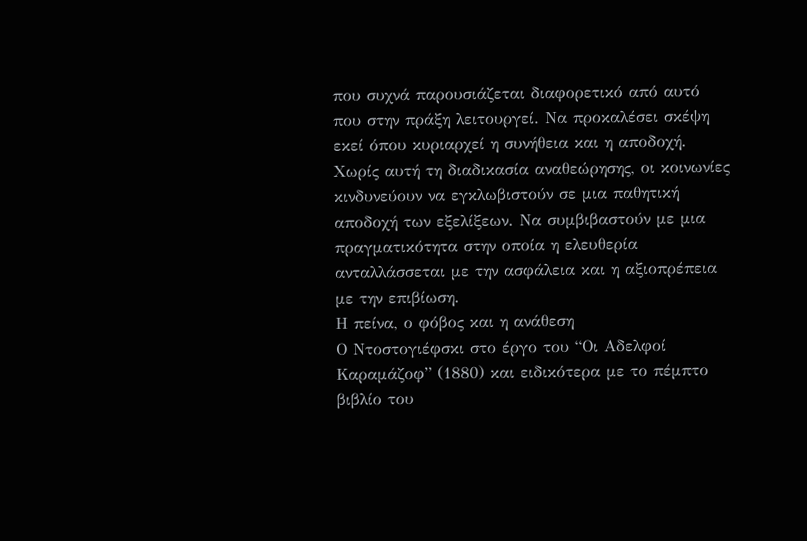που συχνά παρουσιάζεται διαφορετικό από αυτό που στην πράξη λειτουργεί. Να προκαλέσει σκέψη εκεί όπου κυριαρχεί η συνήθεια και η αποδοχή.
Χωρίς αυτή τη διαδικασία αναθεώρησης, οι κοινωνίες κινδυνεύουν να εγκλωβιστούν σε μια παθητική αποδοχή των εξελίξεων. Να συμβιβαστούν με μια πραγματικότητα στην οποία η ελευθερία ανταλλάσσεται με την ασφάλεια και η αξιοπρέπεια με την επιβίωση.
Η πείνα, ο φόβος και η ανάθεση
Ο Ντοστογιέφσκι στο έργο του “Οι Αδελφοί Καραμάζοφ” (1880) και ειδικότερα με το πέμπτο βιβλίο του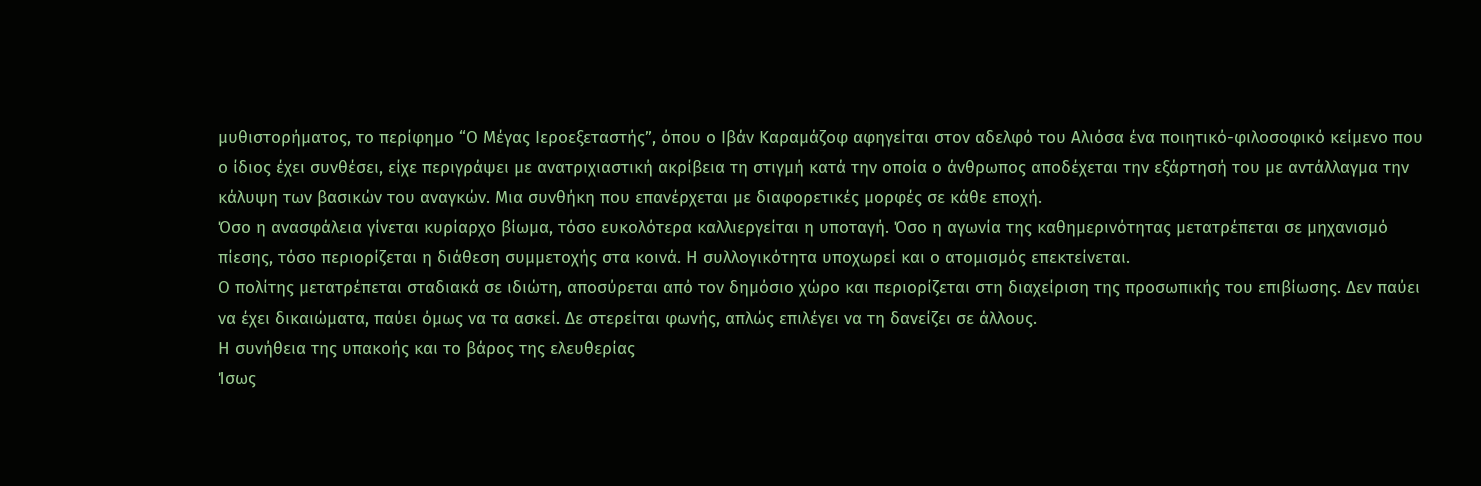μυθιστορήματος, το περίφημο “Ο Μέγας Ιεροεξεταστής”, όπου ο Ιβάν Καραμάζοφ αφηγείται στον αδελφό του Αλιόσα ένα ποιητικό-φιλοσοφικό κείμενο που ο ίδιος έχει συνθέσει, είχε περιγράψει με ανατριχιαστική ακρίβεια τη στιγμή κατά την οποία ο άνθρωπος αποδέχεται την εξάρτησή του με αντάλλαγμα την κάλυψη των βασικών του αναγκών. Μια συνθήκη που επανέρχεται με διαφορετικές μορφές σε κάθε εποχή.
Όσο η ανασφάλεια γίνεται κυρίαρχο βίωμα, τόσο ευκολότερα καλλιεργείται η υποταγή. Όσο η αγωνία της καθημερινότητας μετατρέπεται σε μηχανισμό πίεσης, τόσο περιορίζεται η διάθεση συμμετοχής στα κοινά. Η συλλογικότητα υποχωρεί και ο ατομισμός επεκτείνεται.
Ο πολίτης μετατρέπεται σταδιακά σε ιδιώτη, αποσύρεται από τον δημόσιο χώρο και περιορίζεται στη διαχείριση της προσωπικής του επιβίωσης. Δεν παύει να έχει δικαιώματα, παύει όμως να τα ασκεί. Δε στερείται φωνής, απλώς επιλέγει να τη δανείζει σε άλλους.
Η συνήθεια της υπακοής και το βάρος της ελευθερίας
Ίσως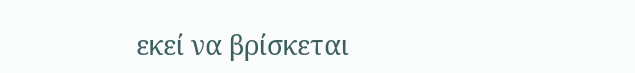εκεί να βρίσκεται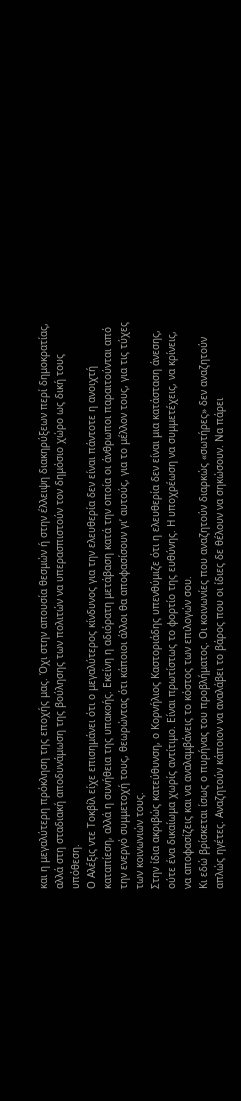και η μεγαλύτερη πρόκληση της εποχής μας. Όχι στην απουσία θεσμών ή στην έλλειψη διακηρύξεων περί δημοκρατίας, αλλά στη σταδιακή αποδυνάμωση της βούλησης των πολιτών να υπερασπιστούν τον δημόσιο χώρο ως δική τους υπόθεση.
Ο Αλέξις ντε Τοκβίλ είχε επισημάνει ότι ο μεγαλύτερος κίνδυνος για την ελευθερία δεν είναι πάντοτε η ανοιχτή καταπίεση, αλλά η συνήθεια της υπακοής. Εκείνη η αδιόρατη μετάβαση κατά την οποία οι άνθρωποι παραιτούνται από την ενεργό συμμετοχή τους, θεωρώντας ότι κάποιοι άλλοι θα αποφασίσουν γι’ αυτούς, για το μέλλον τους, για τις τύχες των κοινωνιών τους.
Στην ίδια ακριβώς κατεύθυνση, ο Κορνήλιος Καστοριάδης υπενθύμιζε ότι η ελευθερία δεν είναι μια κατάσταση άνεσης, ούτε ένα δικαίωμα χωρίς αντίτιμο. Είναι πρωτίστως το φορτίο της ευθύνης. Η υποχρέωση να συμμετέχεις, να κρίνεις, να αποφασίζεις και να αναλαμβάνεις το κόστος των επιλογών σου.
Κι εδώ βρίσκεται ίσως ο πυρήνας του προβλήματος. Οι κοινωνίες που αναζητούν διαρκώς «σωτήρες» δεν αναζητούν απλώς ηγέτες. Αναζητούν κάποιον να αναλάβει το βάρος που οι ίδιες δε θέλουν να σηκώσουν. Να πάρει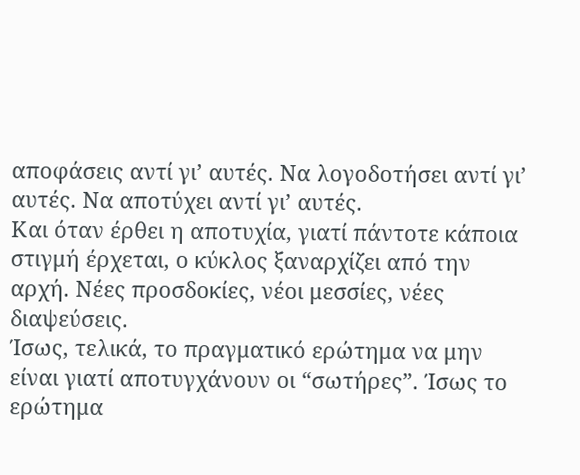αποφάσεις αντί γι’ αυτές. Να λογοδοτήσει αντί γι’ αυτές. Να αποτύχει αντί γι’ αυτές.
Και όταν έρθει η αποτυχία, γιατί πάντοτε κάποια στιγμή έρχεται, ο κύκλος ξαναρχίζει από την αρχή. Νέες προσδοκίες, νέοι μεσσίες, νέες διαψεύσεις.
Ίσως, τελικά, το πραγματικό ερώτημα να μην είναι γιατί αποτυγχάνουν οι “σωτήρες”. Ίσως το ερώτημα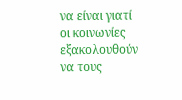να είναι γιατί οι κοινωνίες εξακολουθούν να τους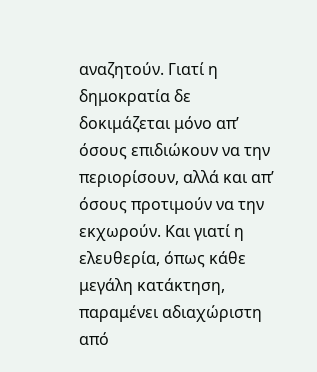αναζητούν. Γιατί η δημοκρατία δε δοκιμάζεται μόνο απ’ όσους επιδιώκουν να την περιορίσουν, αλλά και απ’ όσους προτιμούν να την εκχωρούν. Και γιατί η ελευθερία, όπως κάθε μεγάλη κατάκτηση, παραμένει αδιαχώριστη από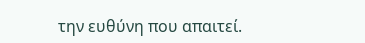την ευθύνη που απαιτεί.